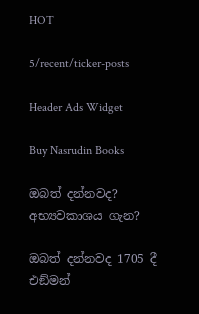HOT

5/recent/ticker-posts

Header Ads Widget

Buy Nasrudin Books

ඔබත් දන්නවද? අභ්‍යවකාශය ගැන?

ඔබත් දන්නවද 1705 දී එඞ්මන්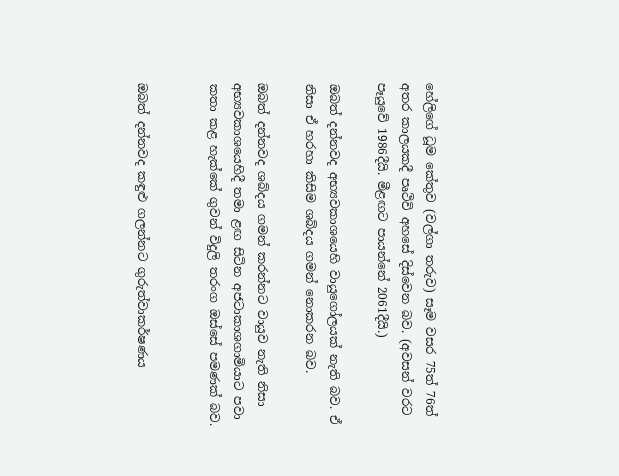හේලිගේ ධූම කේතුව (වල්ගා තරුව) සෑම වසර 75ත් 76ත් අතර කාලයකදී පෘථිවි අහසේ දිස්වෙන බව. (අවසන් වරට පෑයුවේ 1986දීයි. මීළඟට පායන්නේ 2061දීයි.)

ඔබත් දන්නවද අභ්‍යවකාශයෙහි වායුගෝලයක් නැති බව. ඒ නිසා ඒ හරහා කිසිම ශබ්දය ගමන් නොකරන බව.

ඔබත් දන්නවද ශබ්දය ගමන් කරන්නට වායුව නැති නිසා අභ්‍යවකාශයෙහිදී තමා ළඟ සිටින අජටාකාශගාමියාට පවා කතා කළ හැක්කේ ගුවන් විදුලි තරංග ඔස්සේ පමණක් බව.


ඔබත් දන්නවද කඳුළු ගලන්නට ගුරුත්වාකර්ෂණය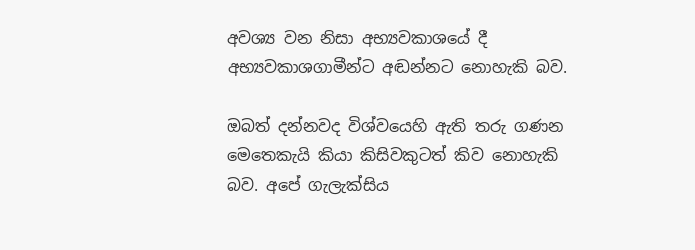අවශ්‍ය වන නිසා අභ්‍යවකාශයේ දී අභ්‍යවකාශගාමීන්ට අඬන්නට නොහැකි බව.

ඔබත් දන්නවද විශ්වයෙහි ඇති තරු ගණන මෙතෙකැයි කියා කිසිවකුටත් කිව නොහැකි බව. අපේ ගැලැක්සිය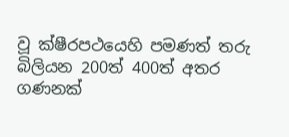වූ ක්ෂීරපථයෙහි පමණත් තරු බිලියන 200ත් 400ත් අතර ගණනක්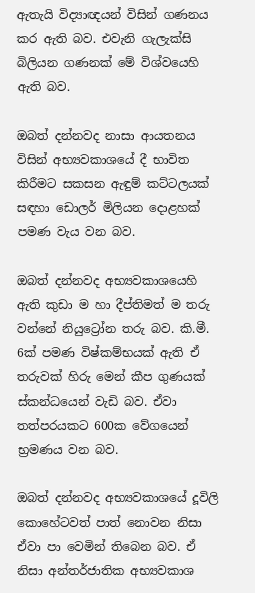ඇතැයි විද්‍යාඥයන් විසින් ගණනය කර ඇති බව. එවැනි ගැලැක්සි බිලියන ගණනක් මේ විශ්වයෙහි ඇති බව.

ඔබත් දන්නවද නාසා ආයතනය විසින් අභ්‍යවකාශයේ දී භාවිත කිරීමට සකසන ඇඳුම් කට්ටලයක් සඳහා ඩොලර් මිලියන දොළහක් පමණ වැය වන බව.

ඔබත් දන්නවද අභ්‍යවකාශයෙහි ඇති කුඩා ම හා දීප්තිමත් ම තරු වන්නේ නියුට්‍රෝන තරු බව. කි.මී. 6ක් පමණ විෂ්කම්භයක් ඇති ඒ තරුවක් හිරු මෙන් කීප ගුණයක් ස්කන්ධයෙන් වැඩි බව. ඒවා තත්පරයකට 600ක වේගයෙන් භ්‍රමණය වන බව.

ඔබත් දන්නවද අභ්‍යවකාශයේ දූවිලි කොහේටවත් පාත් නොවන නිසා ඒවා පා වෙමින් තිබෙන බව. ඒ නිසා අන්තර්ජාතික අභ්‍යවකාශ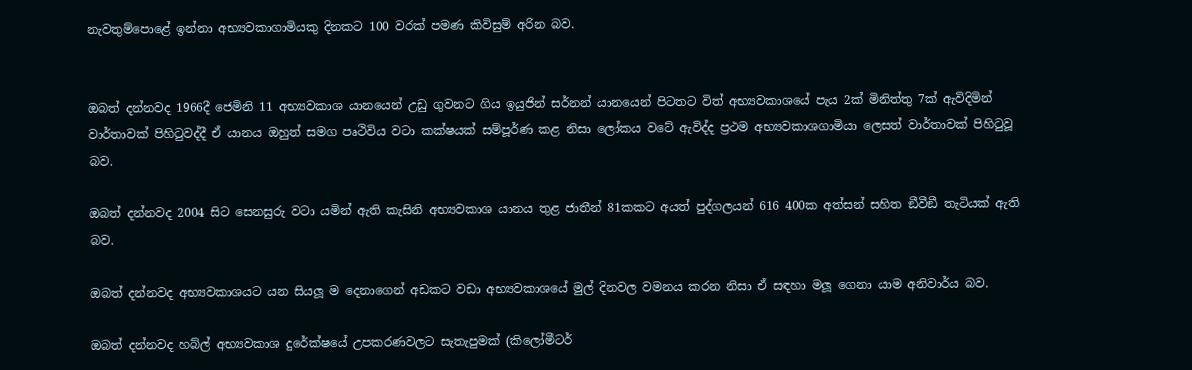නැවතුම්පොළේ ඉන්නා අභ්‍යවකාගාමියකු දිනකට 100 වරක් පමණ කිවිසුම් අරින බව.


ඔබත් දන්නවද 1966දී ජෙමිනි 11 අභ්‍යවකාශ යානයෙන් උඩු ගුවනට ගිය ඉයුජින් සර්නන් යානයෙන් පිටතට විත් අභ්‍යවකාශයේ පැය 2ක් මිනිත්තු 7ක් ඇවිදිමින් වාර්තාවක් පිහිටුවද්දී ඒ යානය ඔහුත් සමග පෘථිවිය වටා කක්ෂයක් සම්පූර්ණ කළ නිසා ලෝකය වටේ ඇවිද්ද ප්‍රථම අභ්‍යවකාශගාමියා ලෙසත් වාර්තාවක් පිහිටුවූ බව.

ඔබත් දන්නවද 2004 සිට සෙනසුරු වටා යමින් ඇති කැසිනි අභ්‍යවකාශ යානය තුළ ජාතීන් 81කකට අයත් පුද්ගලයන් 616 400ක අත්සන් සහිත ඞීවීඞී තැටියක් ඇති බව.

ඔබත් දන්නවද අභ්‍යවකාශයට යන සියලූ ම දෙනාගෙන් අඩකට වඩා අභ්‍යවකාශයේ මුල් දිනවල වමනය කරන නිසා ඒ සඳහා මලූ ගෙනා යාම අනිවාර්ය බව.

ඔබත් දන්නවද හබ්ල් අභ්‍යවකාශ දුරේක්ෂයේ උපකරණවලට සැතැපුමක් (කිලෝමීටර්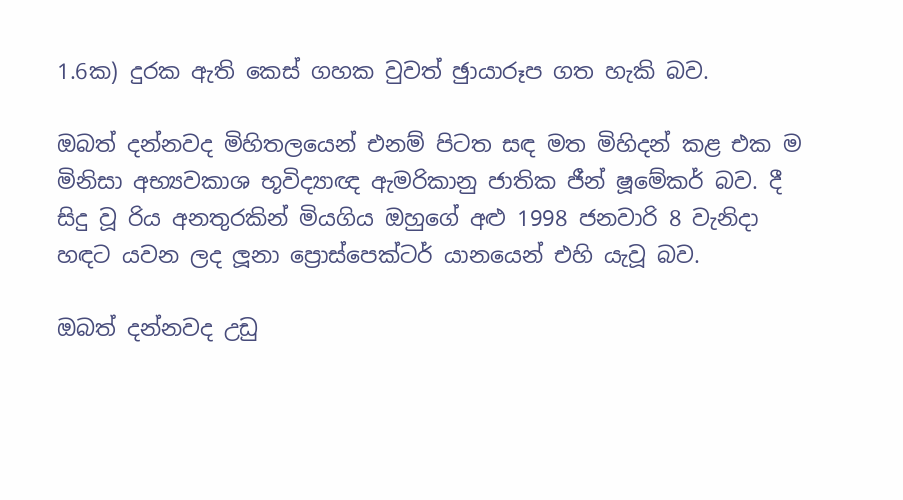1.6ක) දුරක ඇති කෙස් ගහක වුවත් ඡුායාරූප ගත හැකි බව.

ඔබත් දන්නවද මිහිතලයෙන් එනම් පිටත සඳ මත මිහිදන් කළ එක ම මිනිසා අභ්‍යවකාශ භූවිද්‍යාඥ ඇමරිකානු ජාතික ජීන් ෂූමේකර් බව. දී සිදු වූ රිය අනතුරකින් මියගිය ඔහුගේ අළු 1998 ජනවාරි 8 වැනිදා හඳට යවන ලද ලූනා ප්‍රොස්පෙක්ටර් යානයෙන් එහි යැවූ බව.

ඔබත් දන්නවද උඩු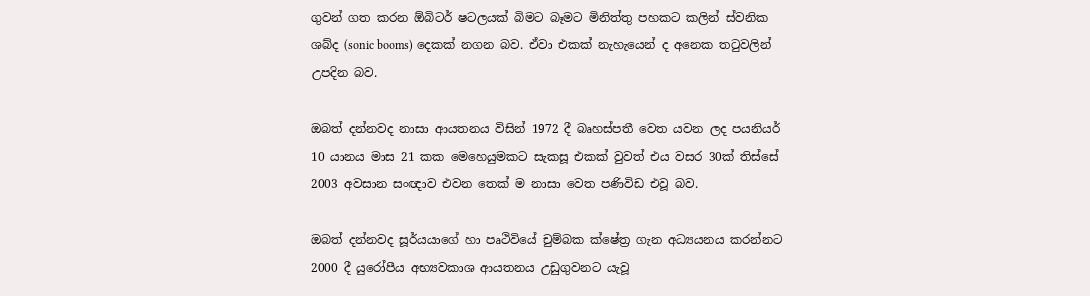ගුවන් ගත කරන ඕබිටර් ෂටලයක් බිමට බෑමට මිනිත්තු පහකට කලින් ස්වනික ශබ්ද (sonic booms) දෙකක් නගන බව. ඒවා එකක් නැහැයෙන් ද අනෙක තටුවලින් උපදින බව.

ඔබත් දන්නවද නාසා ආයතනය විසින් 1972 දී බෘහස්පතී වෙත යවන ලද පයනියර් 10 යානය මාස 21 කක මෙහෙයුමකට සැකසූ එකක් වුවත් එය වසර 30ක් තිස්සේ 2003 අවසාන සංඥාව එවන තෙක් ම නාසා වෙත පණිවිඩ එවූ බව.

ඔබත් දන්නවද සූර්යයාගේ හා පෘථිවියේ චුම්බක ක්ෂේත්‍ර ගැන අධ්‍යයනය කරන්නට 2000 දී යුරෝපීය අභ්‍යවකාශ ආයතනය උඩුගුවනට යැවූ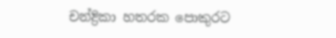චන්ද්‍රිකා හතරක පොකුරට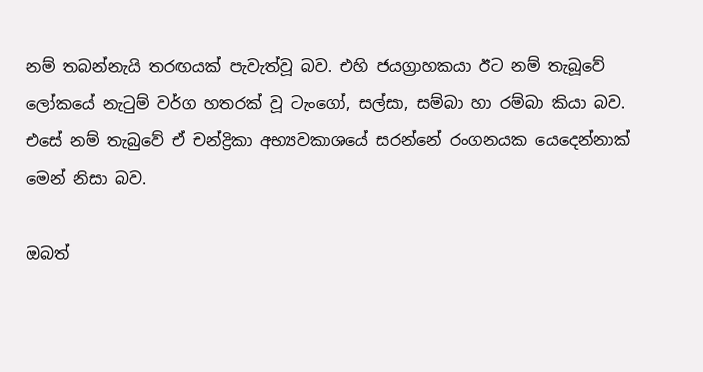නම් තබන්නැයි තරඟයක් පැවැත්වූ බව. එහි ජයග්‍රාහකයා ඊට නම් තැබූවේ ලෝකයේ නැටුම් වර්ග හතරක් වූ ටැංගෝ, සල්සා, සම්බා හා රම්බා කියා බව. එසේ නම් තැබුවේ ඒ චන්ද්‍රිකා අභ්‍යවකාශයේ සරන්නේ රංගනයක යෙදෙන්නාක් මෙන් නිසා බව.

ඔබත්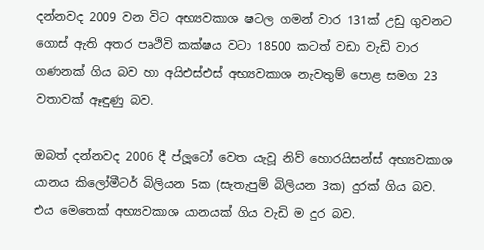දන්නවද 2009 වන විට අභ්‍යවකාශ ෂටල ගමන් වාර 131ක් උඩු ගුවනට ගොස් ඇති අතර පෘථිවි කක්ෂය වටා 18500 කටත් වඩා වැඩි වාර ගණනක් ගිය බව හා අයිඑස්එස් අභ්‍යවකාශ නැවතුම් පොළ සමග 23 වතාවක් ඈඳුණු බව.

ඔබත් දන්නවද 2006 දී ප්ලූටෝ වෙත යැවූ නිව් හොරයිසන්ස් අභ්‍යවකාශ යානය කිලෝමීටර් බිලියන 5ක (සැතැපුම් බිලියන 3ක) දුරක් ගිය බව. එය මෙතෙක් අභ්‍යවකාශ යානයක් ගිය වැඩි ම දුර බව.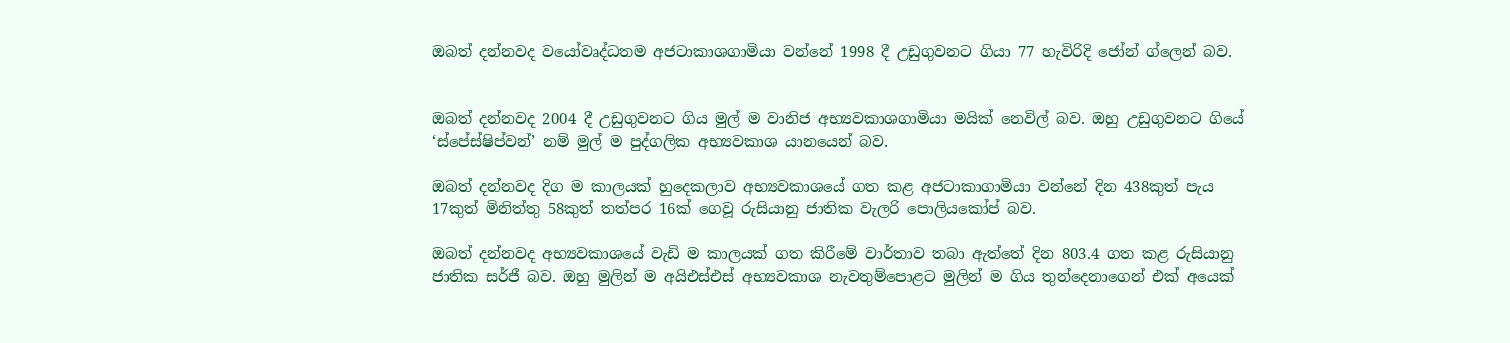ඔබත් දන්නවද වයෝවෘද්ධතම අජටාකාශගාමියා වන්නේ 1998 දී උඩුගුවනට ගියා 77 හැවිරිදි ජෝන් ග්ලෙන් බව.


ඔබත් දන්නවද 2004 දී උඩුගුවනට ගිය මුල් ම වානිජ අභ්‍යවකාශගාමියා මයික් නෙවිල් බව. ඔහු උඩුගුවනට ගියේ ‘ස්පේස්ෂිප්වන්’ නම් මුල් ම පුද්ගලික අභ්‍යවකාශ යානයෙන් බව.

ඔබත් දන්නවද දිග ම කාලයක් හුදෙකලාව අභ්‍යවකාශයේ ගත කළ අජටාකාගාමියා වන්නේ දින 438කුත් පැය 17කුත් මිනිත්තු 58කුත් තත්පර 16ක් ගෙවූ රුසියානු ජාතික වැලරි පොලියකෝප් බව.

ඔබත් දන්නවද අභ්‍යවකාශයේ වැඩි ම කාලයක් ගත කිරීමේ වාර්තාව තබා ඇත්තේ දින 803.4 ගත කළ රුසියානු ජාතික සර්ජී බව. ඔහු මුලින් ම අයිඑස්එස් අභ්‍යවකාශ නැවතුම්පොළට මුලින් ම ගිය තුන්දෙනාගෙන් එක් අයෙක්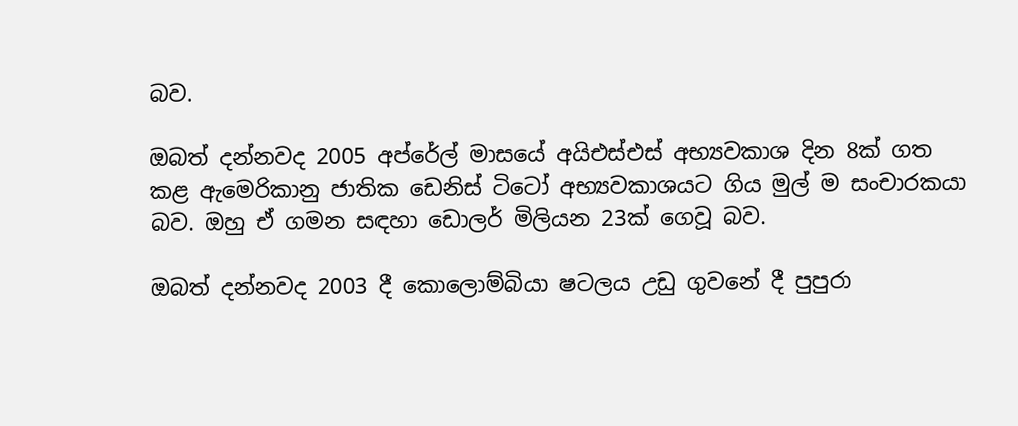බව.

ඔබත් දන්නවද 2005 අප්රේල් මාසයේ අයිඑස්එස් අභ්‍යවකාශ දින 8ක් ගත කළ ඇමෙරිකානු ජාතික ඩෙනිස් ටිටෝ අභ්‍යවකාශයට ගිය මුල් ම සංචාරකයා බව. ඔහු ඒ ගමන සඳහා ඩොලර් මිලියන 23ක් ගෙවූ බව.

ඔබත් දන්නවද 2003 දී කොලොම්බියා ෂටලය උඩු ගුවනේ දී පුපුරා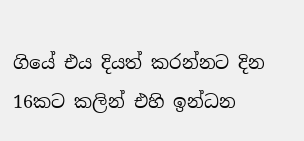ගියේ එය දියත් කරන්නට දින 16කට කලින් එහි ඉන්ධන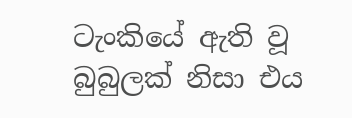ටැංකියේ ඇති වූ බුබුලක් නිසා එය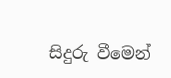සිදුරු වීමෙන්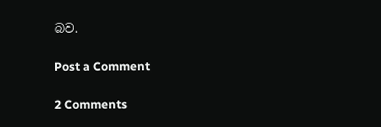බව.

Post a Comment

2 Comments